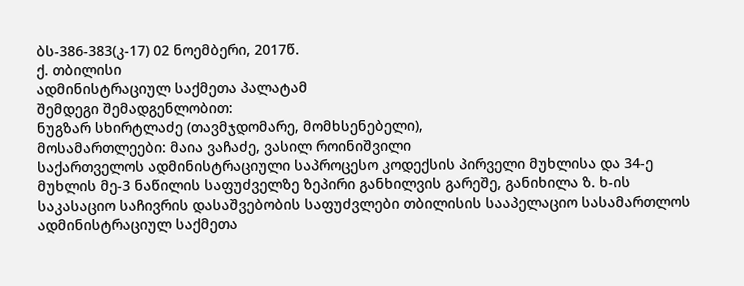ბს-386-383(კ-17) 02 ნოემბერი, 2017წ.
ქ. თბილისი
ადმინისტრაციულ საქმეთა პალატამ
შემდეგი შემადგენლობით:
ნუგზარ სხირტლაძე (თავმჯდომარე, მომხსენებელი),
მოსამართლეები: მაია ვაჩაძე, ვასილ როინიშვილი
საქართველოს ადმინისტრაციული საპროცესო კოდექსის პირველი მუხლისა და 34-ე მუხლის მე-3 ნაწილის საფუძველზე ზეპირი განხილვის გარეშე, განიხილა ზ. ხ-ის საკასაციო საჩივრის დასაშვებობის საფუძვლები თბილისის სააპელაციო სასამართლოს ადმინისტრაციულ საქმეთა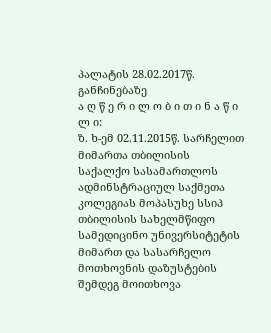პალატის 28.02.2017წ. განჩინებაზე
ა ღ წ ე რ ი ლ ო ბ ი თ ი ნ ა წ ი ლ ი:
ზ. ხ-ემ 02.11.2015წ. სარჩელით მიმართა თბილისის საქალქო სასამართლოს ადმინსტრაციულ საქმეთა კოლეგიას მოპასუხე სსიპ თბილისის სახელმწიფო სამედიცინო უნივერსიტეტის მიმართ და სასარჩელო მოთხოვნის დაზუსტების შემდეგ მოითხოვა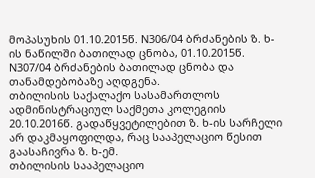მოპასუხის 01.10.2015წ. N306/04 ბრძანების ზ. ხ-ის ნაწილში ბათილად ცნობა, 01.10.2015წ. N307/04 ბრძანების ბათილად ცნობა და თანამდებობაზე აღდგენა.
თბილისის საქალაქო სასამართლოს ადმინისტრაციულ საქმეთა კოლეგიის 20.10.2016წ. გადაწყვეტილებით ზ. ხ-ის სარჩელი არ დაკმაყოფილდა, რაც სააპელაციო წესით გაასაჩივრა ზ. ხ-ემ.
თბილისის სააპელაციო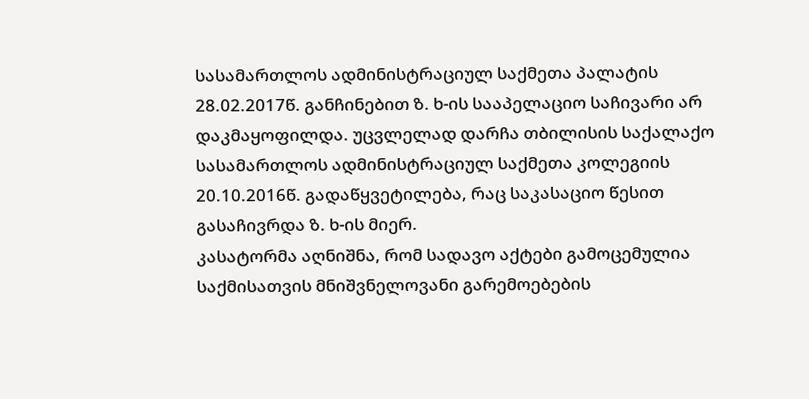სასამართლოს ადმინისტრაციულ საქმეთა პალატის 28.02.2017წ. განჩინებით ზ. ხ-ის სააპელაციო საჩივარი არ დაკმაყოფილდა. უცვლელად დარჩა თბილისის საქალაქო სასამართლოს ადმინისტრაციულ საქმეთა კოლეგიის 20.10.2016წ. გადაწყვეტილება, რაც საკასაციო წესით გასაჩივრდა ზ. ხ-ის მიერ.
კასატორმა აღნიშნა, რომ სადავო აქტები გამოცემულია საქმისათვის მნიშვნელოვანი გარემოებების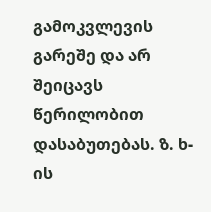გამოკვლევის გარეშე და არ შეიცავს წერილობით დასაბუთებას. ზ. ხ-ის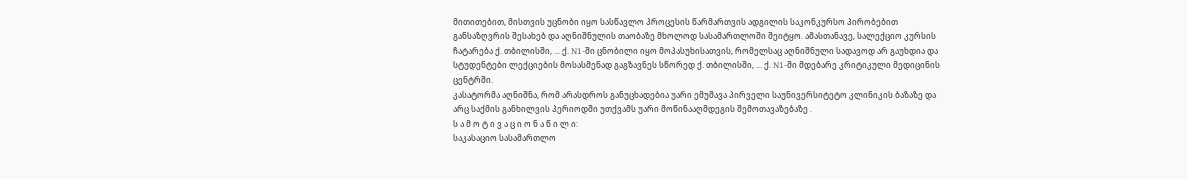მითითებით, მისთვის უცნობი იყო სასწავლო პროცესის წარმართვის ადგილის საკონკურსო პირობებით განსაზღვრის შესახებ და აღნიშნულის თაობაზე მხოლოდ სასამართლოში შეიტყო. ამასთანავე, სალექციო კურსის ჩატარება ქ. თბილისში, ... ქ. N1-ში ცნობილი იყო მოპასუხისათვის, რომელსაც აღნიშნული სადავოდ არ გაუხდია და სტუდენტები ლექციების მოსასმენად გაგზავნეს სწორედ ქ. თბილისში, ... ქ. N1-ში მდებარე კრიტიკული მედიცინის ცენტრში.
კასატორმა აღნიშნა, რომ არასდროს განუცხადებია უარი ემუშავა პირველი საუნივერსიტეტო კლინიკის ბაზაზე და არც საქმის განხილვის პერიოდში უთქვამს უარი მოწინააღმდეგის შემოთავაზებაზე .
ს ა მ ო ტ ი ვ ა ც ი ო ნ ა წ ი ლ ი:
საკასაციო სასამართლო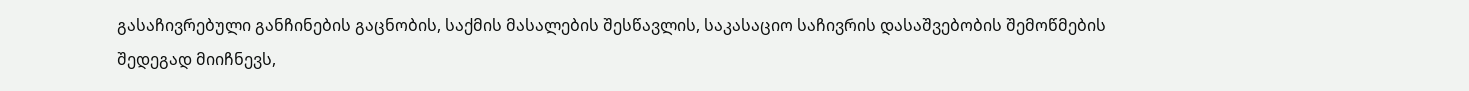გასაჩივრებული განჩინების გაცნობის, საქმის მასალების შესწავლის, საკასაციო საჩივრის დასაშვებობის შემოწმების შედეგად მიიჩნევს,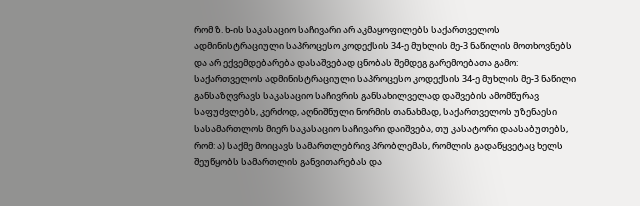რომ ზ. ხ-ის საკასაციო საჩივარი არ აკმაყოფილებს საქართველოს ადმინისტრაციული საპროცესო კოდექსის 34-ე მუხლის მე-3 ნაწილის მოთხოვნებს და არ ექვემდებარება დასაშვებად ცნობას შემდეგ გარემოებათა გამო:
საქართველოს ადმინისტრაციული საპროცესო კოდექსის 34-ე მუხლის მე-3 ნაწილი განსაზღვრავს საკასაციო საჩივრის განსახილველად დაშვების ამომწურავ საფუძვლებს, კერძოდ, აღნიშნული ნორმის თანახმად, საქართველოს უზენაესი სასამართლოს მიერ საკასაციო საჩივარი დაიშვება, თუ კასატორი დაასაბუთებს, რომ: ა) საქმე მოიცავს სამართლებრივ პრობლემას, რომლის გადაწყვეტაც ხელს შეუწყობს სამართლის განვითარებას და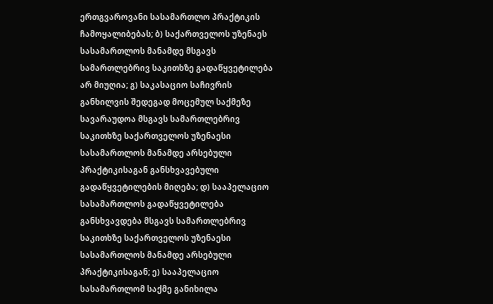ერთგვაროვანი სასამართლო პრაქტიკის ჩამოყალიბებას; ბ) საქართველოს უზენაეს სასამართლოს მანამდე მსგავს სამართლებრივ საკითხზე გადაწყვეტილება არ მიუღია; გ) საკასაციო საჩივრის განხილვის შედეგად მოცემულ საქმეზე სავარაუდოა მსგავს სამართლებრივ საკითხზე საქართველოს უზენაესი სასამართლოს მანამდე არსებული პრაქტიკისაგან განსხვავებული გადაწყვეტილების მიღება; დ) სააპელაციო სასამართლოს გადაწყვეტილება განსხვავდება მსგავს სამართლებრივ საკითხზე საქართველოს უზენაესი სასამართლოს მანამდე არსებული პრაქტიკისაგან; ე) სააპელაციო სასამართლომ საქმე განიხილა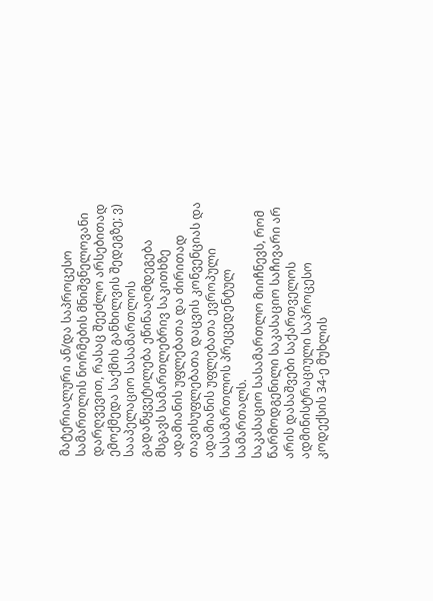მატერიალური ან/და საპროცესო სამართლის ნორმების მნიშვნელოვანი დარღვევით, რასაც შეეძლო არსებითად ემოქმედა საქმის განხილვის შედეგზე; ვ) სააპელაციო სასამართლოს გადაწყვეტილება ეწინააღმდეგება მსგავს სამართლებრივ საკითხზე ადამიანის უფლებათა და ძირითად თავისუფლებათა დაცვის კონვენციას და ადამიანის უფლებათა ევროპული სასამართლოს პრეცედენტულ სამართალს.
საკასაციო სასამართლო მიიჩნევს, რომ წარმოდგენილი საკასაციო საჩივარი არ არის დასაშვები საქართველოს ადმინისტრაციული საპროცესო კოდექსის 34-ე მუხლის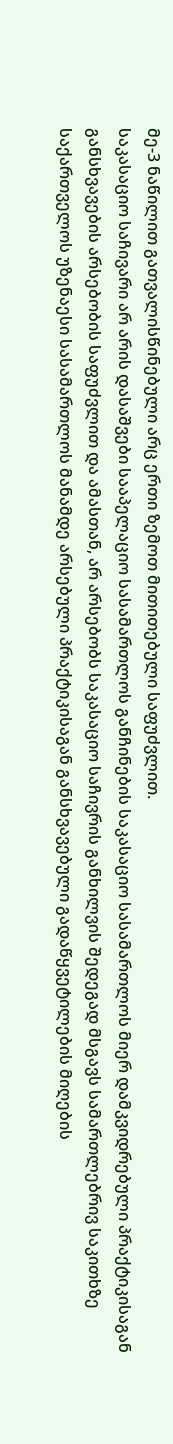მე-3 ნაწილით გათვალისწინებული არც ერთი ზემოთ მითითებული საფუძვლით.
საკასაციო საჩივარი არ არის დასაშვები სააპელაციო სასამართლოს განჩინების საკასაციო სასამართლოს მიერ დამკვიდრებული პრაქტიკისაგან განსხვავების არსებობის საფუძვლით და ამასთან, არ არსებობს საკასაციო საჩივრის განხილვის შედეგად მსგავს სამართლებრივ საკითხზე საქართველოს უზენაესი სასამართლოს მანამდე არსებული პრაქტიკისაგან განსხვავებული გადაწყვეტილების მიღების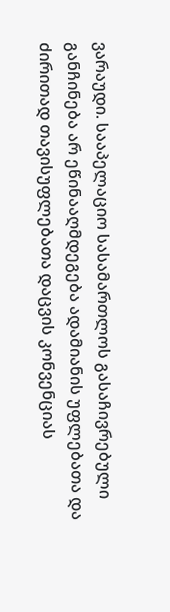ვარაუდი. სააპელაციო სასამართლოს გასაჩივრებული განჩინება არ ეწინააღმდეგება ადამიანის უფლებათა და ძირითად თავისუფლებათა დაცვის კონვენციას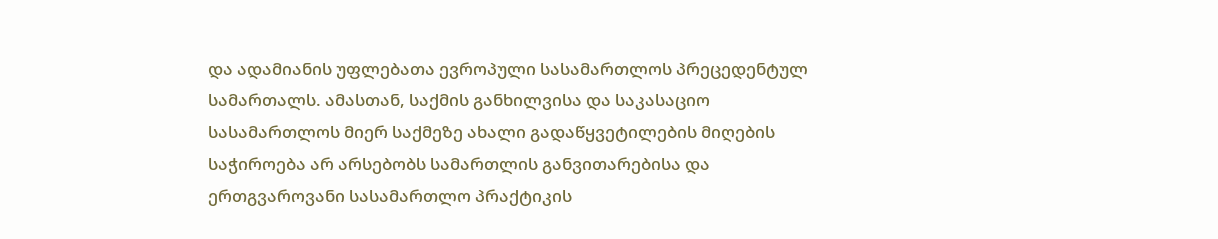და ადამიანის უფლებათა ევროპული სასამართლოს პრეცედენტულ სამართალს. ამასთან, საქმის განხილვისა და საკასაციო სასამართლოს მიერ საქმეზე ახალი გადაწყვეტილების მიღების საჭიროება არ არსებობს სამართლის განვითარებისა და ერთგვაროვანი სასამართლო პრაქტიკის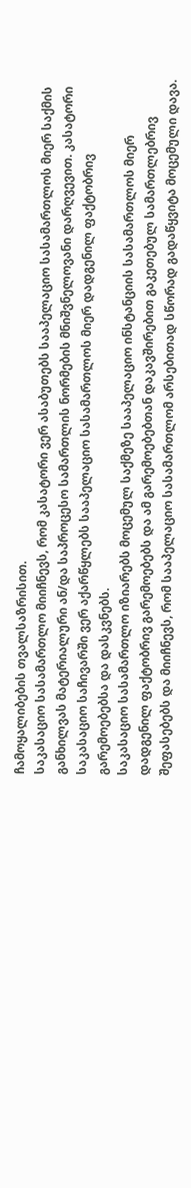ჩამოყალიბების თვალსაზრისით.
საკასაციო სასამართლო მიიჩნევს, რომ კასატორი ვერ ასაბუთებს სააპელაციო სასამართლოს მიერ საქმის განხილვას მატერიალური ან/და საპროცესო სამართლის ნორმების მნიშვნელოვანი დარღვევით. კასატორი საკასაციო საჩივარში ვერ აქარწყლებს სააპელაციო სასამართლოს მიერ დადგენილ ფაქტობრივ გარემოებებსა და დასკვნებს.
საკასაციო სასამართლო იზიარებს მოცემულ საქმეზე სააპელაციო ინსტანციის სასამართლოს მიერ დადგენილ ფაქტობრივ გარემოებებს და ამ გარემოებებთან დაკავშირებით გაკეთებულ სამართლებრივ შეფასებებს და მიიჩნევს, რომ სააპელაციო სასამართლომ არსებითად სწორად გადაწყვიტა მოცემული დავა.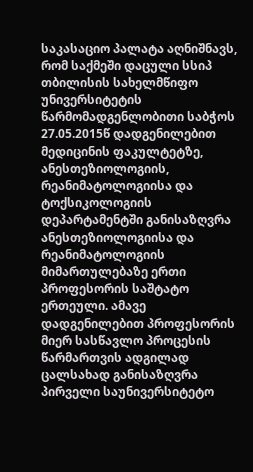საკასაციო პალატა აღნიშნავს, რომ საქმეში დაცული სსიპ თბილისის სახელმწიფო უნივერსიტეტის წარმომადგენლობითი საბჭოს 27.05.2015წ დადგენილებით მედიცინის ფაკულტეტზე, ანესთეზიოლოგიის, რეანიმატოლოგიისა და ტოქსიკოლოგიის დეპარტამენტში განისაზღვრა ანესთეზიოლოგიისა და რეანიმატოლოგიის მიმართულებაზე ერთი პროფესორის საშტატო ერთეული. ამავე დადგენილებით პროფესორის მიერ სასწავლო პროცესის წარმართვის ადგილად ცალსახად განისაზღვრა პირველი საუნივერსიტეტო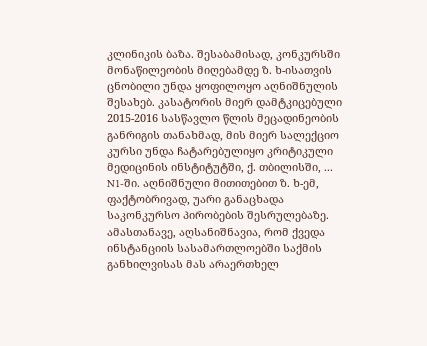კლინიკის ბაზა. შესაბამისად, კონკურსში მონაწილეობის მიღებამდე ზ. ხ-ისათვის ცნობილი უნდა ყოფილოყო აღნიშნულის შესახებ. კასატორის მიერ დამტკიცებული 2015-2016 სასწავლო წლის მეცადინეობის განრიგის თანახმად, მის მიერ სალექციო კურსი უნდა ჩატარებულიყო კრიტიკული მედიცინის ინსტიტუტში, ქ. თბილისში, ... N1-ში. აღნიშნული მითითებით ზ. ხ-ემ, ფაქტობრივად, უარი განაცხადა საკონკურსო პირობების შესრულებაზე. ამასთანავე, აღსანიშნავია, რომ ქვედა ინსტანციის სასამართლოებში საქმის განხილვისას მას არაერთხელ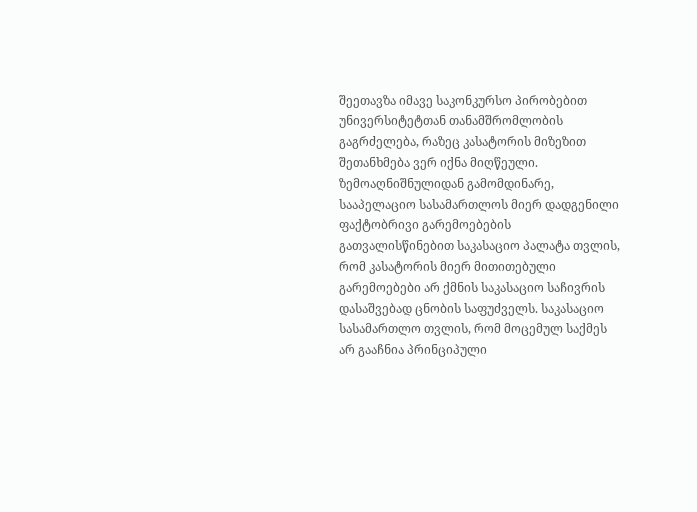შეეთავზა იმავე საკონკურსო პირობებით უნივერსიტეტთან თანამშრომლობის გაგრძელება, რაზეც კასატორის მიზეზით შეთანხმება ვერ იქნა მიღწეული.
ზემოაღნიშნულიდან გამომდინარე, სააპელაციო სასამართლოს მიერ დადგენილი ფაქტობრივი გარემოებების გათვალისწინებით საკასაციო პალატა თვლის, რომ კასატორის მიერ მითითებული გარემოებები არ ქმნის საკასაციო საჩივრის დასაშვებად ცნობის საფუძველს. საკასაციო სასამართლო თვლის, რომ მოცემულ საქმეს არ გააჩნია პრინციპული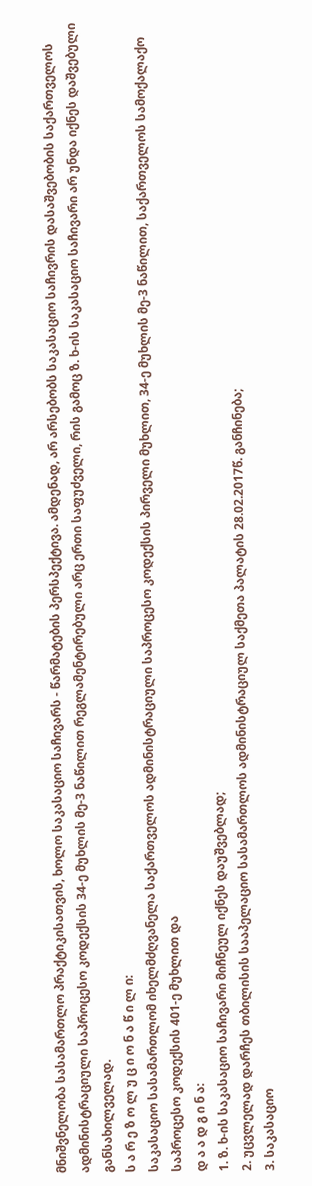მნიშვნელობა სასამართლო პრაქტიკისათვის, ხოლო საკასაციო საჩივარს - წარმატების პერსპექტივა. ამდენად, არ არსებობს საკასაციო საჩივრის დასაშვებობის საქართველოს ადმინისტრაციული საპროცესო კოდექსის 34-ე მუხლის მე-3 ნაწილით რეგლამენტირებული არც ერთი საფუძველი, რის გამოც ზ. ხ-ის საკასაციო საჩივარი არ უნდა იქნეს დაშვებული განსახილველად.
ს ა რ ე ზ ო ლ უ ც ი ო ნ ა წ ი ლ ი:
საკასაციო სასამართლომ იხელმძღვანელა საქართველოს ადმინისტრაციული საპროცესო კოდექსის პირველი მუხლით, 34-ე მუხლის მე-3 ნაწილით, საქართველოს სამოქალაქო საპროცესო კოდექსის 401-ე მუხლით და
დ ა ა დ გ ი ნ ა:
1. ზ. ხ-ის საკასაციო საჩივარი მიჩნეულ იქნეს დაუშვებლად;
2. უცვლელად დარჩეს თბილისის სააპელაციო სასამართლოს ადმინისტრაციულ საქმეთა პალატის 28.02.2017წ. განჩინება;
3. საკასაციო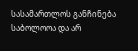სასამართლოს განჩინება საბოლოოა და არ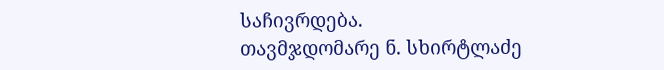საჩივრდება.
თავმჯდომარე ნ. სხირტლაძე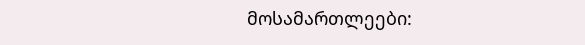მოსამართლეები: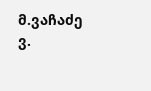მ.ვაჩაძე
ვ.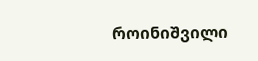როინიშვილი